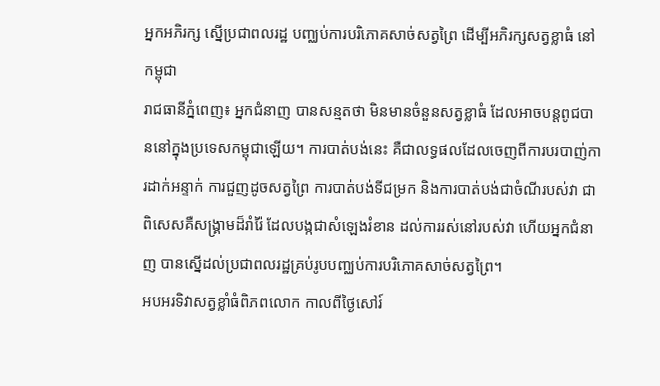អ្នកអភិរក្ស ស្នើប្រជាពលរដ្ឋ បញ្ឈប់ការបរិភោគសាច់សត្វព្រៃ ដើម្បីអភិរក្សសត្វខ្លាធំ នៅកម្ពុជា
រាជធានីភ្នំពេញ៖ អ្នកជំនាញ បានសន្មតថា មិនមានចំនួនសត្វខ្លាធំ ដែលអាចបន្តពូជបាននៅក្នុងប្រទេសកម្ពុជាឡើយ។ ការបាត់បង់នេះ គឺជាលទ្ធផលដែលចេញពីការបរបាញ់ការដាក់អន្ទាក់ ការជួញដូចសត្វព្រៃ ការបាត់បង់ទីជម្រក និងការបាត់បង់ជាចំណីរបស់វា ជាពិសេសគឺសង្រ្គាមដ៏រាំរ៉ៃ ដែលបង្កជាសំឡេងរំខាន ដល់ការរស់នៅរបស់វា ហើយអ្នកជំនាញ បានស្នើដល់ប្រជាពលរដ្ឋគ្រប់រូបបញ្ឈប់ការបរិភោគសាច់សត្វព្រៃ។
អបអរទិវាសត្វខ្លាំធំពិភពលោក កាលពីថ្ងៃសៅរ៍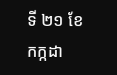ទី ២១ ខែកក្កដា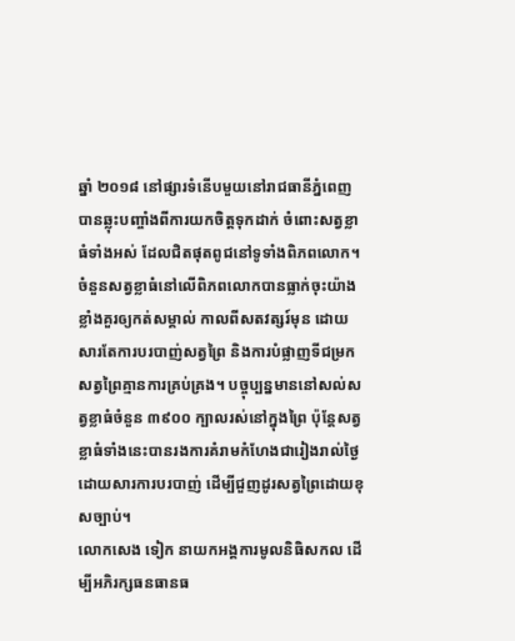ឆ្នាំ ២០១៨ នៅផ្សារទំនើបមួយនៅរាជធានីភ្នំពេញ បានឆ្លុះបញ្ចាំងពីការយកចិត្តទុកដាក់ ចំពោះសត្វខ្លាធំទាំងអស់ ដែលជិតផុតពូជនៅទូទាំងពិភពលោក។
ចំនួនសត្វខ្លាធំនៅលើពិភពលោកបានធ្លាក់ចុះយ៉ាងខ្លាំងគួរឲ្យកត់សម្គាល់ កាលពីសតវត្សរ៍មុន ដោយសារតែការបរបាញ់សត្វព្រៃ និងការបំផ្លាញទីជម្រកសត្វព្រៃគ្មានការគ្រប់គ្រង។ បច្ចុប្បន្នមាននៅសល់សត្វខ្លាធំចំនួន ៣៩០០ ក្បាលរស់នៅក្នុងព្រៃ ប៉ុន្តែសត្វខ្លាធំទាំងនេះបានរងការគំរាមកំហែងជារៀងរាល់ថ្ងៃ ដោយសារការបរបាញ់ ដើម្បីជួញដូរសត្វព្រៃដោយខុសច្បាប់។
លោកសេង ទៀក នាយកអង្គការមូលនិធិសកល ដើម្បីអភិរក្សធនធានធ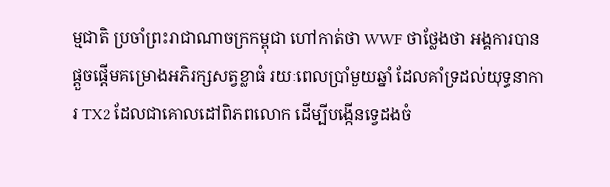ម្មជាតិ ប្រចាំព្រះរាជាណាចក្រកម្ពុជា ហៅកាត់ថា WWF ថាថ្លែងថា អង្គការបានផ្តួចផ្តើមគម្រោងអភិរក្សសត្វខ្លាធំ រយៈពេលប្រាំមួយឆ្នាំ ដែលគាំទ្រដល់យុទ្ធនាការ TX2 ដែលជាគោលដៅពិភពលោក ដើម្បីបង្កើនទ្វេដងចំ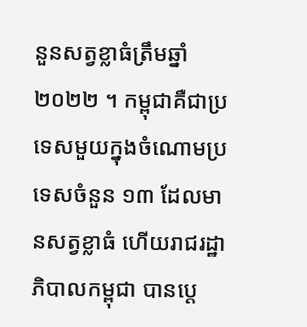នួនសត្វខ្លាធំត្រឹមឆ្នាំ ២០២២ ។ កម្ពុជាគឺជាប្រទេសមួយក្នុងចំណោមប្រទេសចំនួន ១៣ ដែលមានសត្វខ្លាធំ ហើយរាជរដ្ឋាភិបាលកម្ពុជា បានប្តេ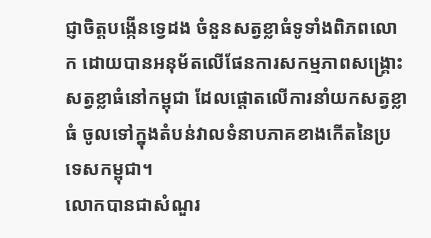ជ្ញាចិត្តបង្កើនទ្វេដង ចំនួនសត្វខ្លាធំទូទាំងពិភពលោក ដោយបានអនុម័តលើផែនការសកម្មភាពសង្រ្គោះសត្វខ្លាធំនៅកម្ពុជា ដែលផ្តោតលើការនាំយកសត្វខ្លាធំ ចូលទៅក្នុងតំបន់វាលទំនាបភាគខាងកើតនៃប្រទេសកម្ពុជា។
លោកបានជាសំណួរ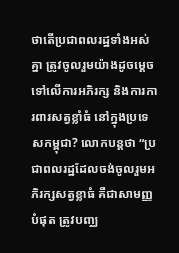ថាតើប្រជាពលរដ្ឋទាំងអស់គ្នា ត្រូវចូលរួមយ៉ាងដូចម្តេចទៅលើការអភិរក្ស និងការការពារសត្វខ្លាំធំ នៅក្នុងប្រទេសកម្ពុជា? លោកបន្តថា “ប្រជាពលរដ្ឋដែលចង់ចូលរួមអភិរក្សសត្វខ្លាធំ គឺជាសាមញ្ញបំផុត ត្រូវបញ្ឈ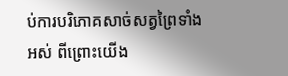ប់ការបរិភោគសាច់សត្វព្រៃទាំងអស់ ពីព្រោះយើង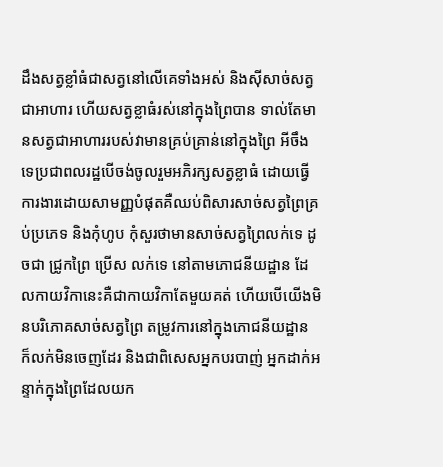ដឹងសត្វខ្លាំធំជាសត្វនៅលើគេទាំងអស់ និងស៊ីសាច់សត្វជាអាហារ ហើយសត្វខ្លាធំរស់នៅក្នុងព្រៃបាន ទាល់តែមានសត្វជាអាហាររបស់វាមានគ្រប់គ្រាន់នៅក្នុងព្រៃ អីចឹងទេប្រជាពលរដ្ឋបើចង់ចូលរួមអភិរក្សសត្វខ្លាធំ ដោយធ្វើការងារដោយសាមញ្ញបំផុតគឺឈប់ពិសារសាច់សត្វព្រៃគ្រប់ប្រភេទ និងកុំហូប កុំសួរថាមានសាច់សត្វព្រៃលក់ទេ ដូចជា ជ្រូកព្រៃ ប្រើស លក់ទេ នៅតាមភោជនីយដ្ឋាន ដែលកាយវិកានេះគឺជាកាយវិកាតែមួយគត់ ហើយបើយើងមិនបរិភោគសាច់សត្វព្រៃ តម្រូវការនៅក្នុងភោជនីយដ្ឋាន ក៏លក់មិនចេញដែរ និងជាពិសេសអ្នកបរបាញ់ អ្នកដាក់អន្ទាក់ក្នុងព្រៃដែលយក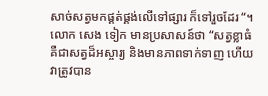សាច់សត្វមកផ្គត់ផ្គង់លើទៅផ្សារ ក៏ទៅរួចដែរ “។
លោក សេង ទៀក មានប្រសាសន៍ថា “សត្វខ្លាធំគឺជាសត្វដ៏អស្ចារ្យ និងមានភាពទាក់ទាញ ហើយវាត្រូវបាន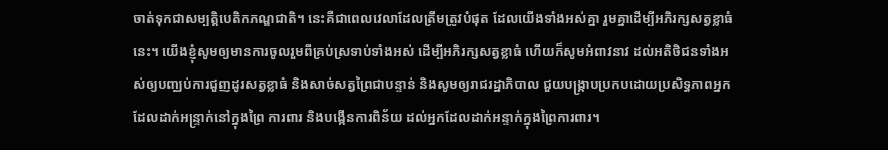ចាត់ទុកជាសម្បត្តិបេតិកភណ្ឌជាតិ។ នេះគឺជាពេលវេលាដែលត្រឹមត្រូវបំផុត ដែលយើងទាំងអស់គ្នា រួមគ្នាដើម្បីអភិរក្សសត្វខ្លាធំនេះ។ យើងខ្ញុំសូមឲ្យមានការចូលរួមពីគ្រប់ស្រទាប់ទាំងអស់ ដើម្បីអភិរក្សសត្វខ្លាធំ ហើយក៏សូមអំពាវនាវ ដល់អតិថិជនទាំងអស់ឲ្យបញ្ឈប់ការជួញដូរសត្វខ្លាធំ និងសាច់សត្វព្រៃជាបន្ទាន់ និងសូមឲ្យរាជរដ្ឋាភិបាល ជួយបង្ក្រាបប្រកបដោយប្រសិទ្ធភាពអ្នកដែលដាក់អន្ទ្រាក់នៅក្នុងព្រៃ ការពារ និងបង្កើនការពិន័យ ដល់អ្នកដែលដាក់អន្ទាក់ក្នុងព្រៃការពារ។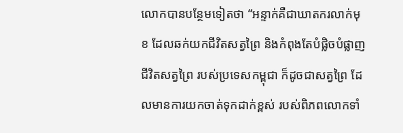លោកបានបន្ថែមទៀតថា “អន្ទាក់គឺជាឃាតករលាក់មុខ ដែលឆក់យកជីវិតសត្វព្រៃ និងកំពុងតែបំផ្លិចបំផ្លាញជីវិតសត្វព្រៃ របស់ប្រទេសកម្ពុជា ក៏ដូចជាសត្វព្រៃ ដែលមានការយកចាត់ទុកដាក់ខ្ពស់ របស់ពិភពលោកទាំ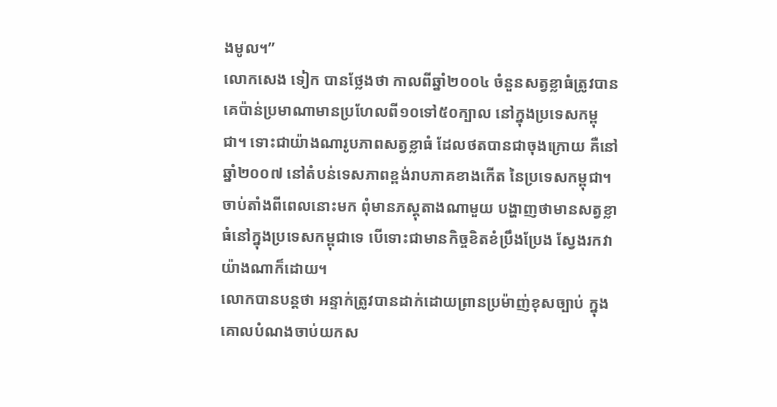ងមូល។”
លោកសេង ទៀក បានថ្លែងថា កាលពីឆ្នាំ២០០៤ ចំនួនសត្វខ្លាធំត្រូវបានគេប៉ាន់ប្រមាណាមានប្រហែលពី១០ទៅ៥០ក្បាល នៅក្នុងប្រទេសកម្ពុជា។ ទោះជាយ៉ាងណារូបភាពសត្វខ្លាធំ ដែលថតបានជាចុងក្រោយ គឺនៅឆ្នាំ២០០៧ នៅតំបន់ទេសភាពខ្ពង់រាបភាគខាងកើត នៃប្រទេសកម្ពុជា។ ចាប់តាំងពីពេលនោះមក ពុំមានភស្តុតាងណាមួយ បង្ហាញថាមានសត្វខ្លាធំនៅក្នុងប្រទេសកម្ពុជាទេ បើទោះជាមានកិច្ចខិតខំប្រឹងប្រែង ស្វែងរកវាយ៉ាងណាក៏ដោយ។
លោកបានបន្តថា អន្ទាក់ត្រូវបានដាក់ដោយព្រានប្រម៉ាញ់ខុសច្បាប់ ក្នុងគោលបំណងចាប់យកស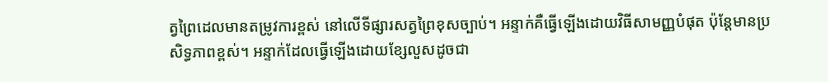ត្វព្រៃដេលមានតម្រូវការខ្ពស់ នៅលើទីផ្សារសត្វព្រៃខុសច្បាប់។ អន្ទាក់គឺធ្វើឡើងដោយវិធីសាមញ្ញបំផុត ប៉ុន្តែមានប្រសិទ្ធភាពខ្ពស់។ អន្ទាក់ដែលធ្វើឡើងដោយខ្សែលួសដូចជា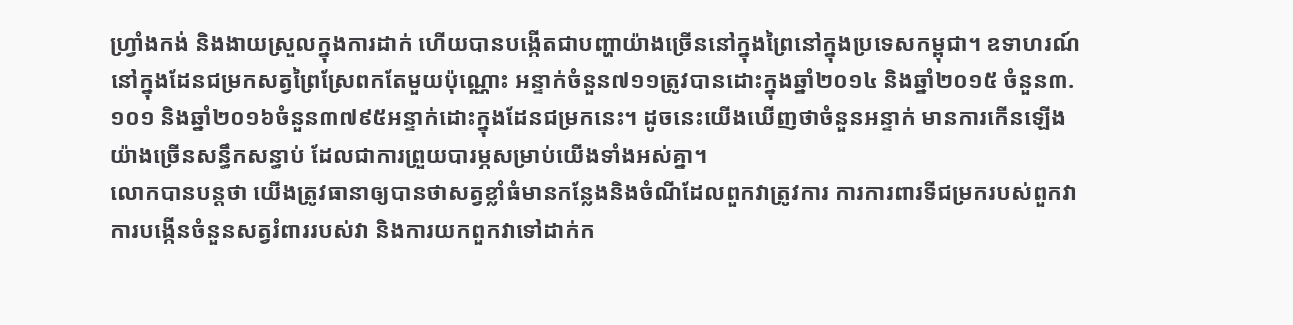ហ្វ្រាំងកង់ និងងាយស្រួលក្នុងការដាក់ ហើយបានបង្កើតជាបញ្ហាយ៉ាងច្រើននៅក្នុងព្រៃនៅក្នុងប្រទេសកម្ពុជា។ ឧទាហរណ៍នៅក្នុងដែនជម្រកសត្វព្រៃស្រែពកតែមួយប៉ុណ្ណោះ អន្ទាក់ចំនួន៧១១ត្រូវបានដោះក្នុងឆ្នាំ២០១៤ និងឆ្នាំ២០១៥ ចំនួន៣.១០១ និងឆ្នាំ២០១៦ចំនួន៣៧៩៥អន្ទាក់ដោះក្នុងដែនជម្រកនេះ។ ដូចនេះយើងឃើញថាចំនួនអន្ទាក់ មានការកើនឡើង យ៉ាងច្រើនសន្ធឹកសន្ធាប់ ដែលជាការព្រួយបារម្ភសម្រាប់យើងទាំងអស់គ្នា។
លោកបានបន្តថា យើងត្រូវធានាឲ្យបានថាសត្វខ្លាំធំមានកន្លែងនិងចំណីដែលពួកវាត្រូវការ ការការពារទីជម្រករបស់ពួកវា ការបង្កើនចំនួនសត្វរំពាររបស់វា និងការយកពួកវាទៅដាក់ក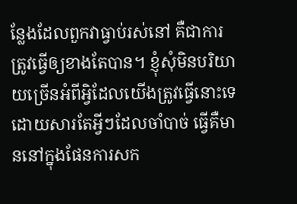ន្លែងដែលពួកវាធ្វាប់រស់នៅ គឺជាការត្រូវធ្វើឲ្យខាងតែបាន។ ខ្ញុំសុំមិនបរិយាយច្រើនអំពីអ្វិដែលយើងត្រូវធ្វើនោះទេ ដោយសារតែអ្វីៗដែលចាំបាច់ ធ្វើគឺមាននៅក្នុងផែនការសក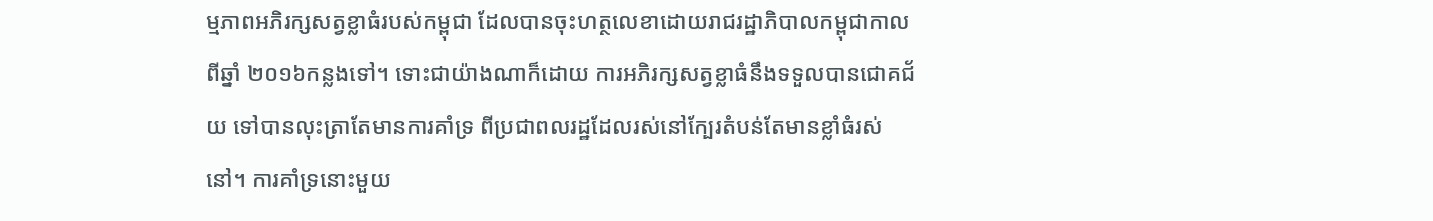ម្មភាពអភិរក្សសត្វខ្លាធំរបស់កម្ពុជា ដែលបានចុះហត្ថលេខាដោយរាជរដ្ឋាភិបាលកម្ពុជាកាលពីឆ្នាំ ២០១៦កន្លងទៅ។ ទោះជាយ៉ាងណាក៏ដោយ ការអភិរក្សសត្វខ្លាធំនឹងទទួលបានជោគជ័យ ទៅបានលុះត្រាតែមានការគាំទ្រ ពីប្រជាពលរដ្ឋដែលរស់នៅក្បែរតំបន់តែមានខ្លាំធំរស់នៅ។ ការគាំទ្រនោះមួយ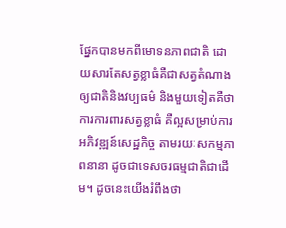ផ្នែកបានមកពីមោទនភាពជាតិ ដោយសារតែសត្វខ្លាធំគឺជាសត្វតំណាងឲ្យជាតិនិងវប្បធម៌ និងមួយទៀតគឺថាការការពារសត្វខ្លាធំ គឺល្អសម្រាប់ការអភិវឌ្ឍន៍សេដ្ឋកិច្ច តាមរយៈសកម្មភាពនានា ដូចជាទេសចរធម្មជាតិជាដើម។ ដូចនេះយើងរំពឹងថា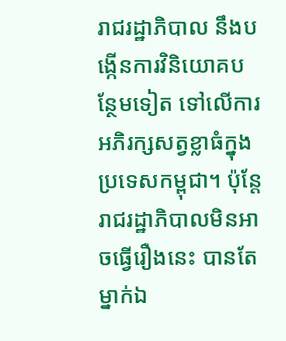រាជរដ្ឋាភិបាល នឹងបង្កើនការវិនិយោគបន្ថែមទៀត ទៅលើការអភិរក្សសត្វខ្លាធំក្នុងប្រទេសកម្ពុជា។ ប៉ុន្តែរាជរដ្ឋាភិបាលមិនអាចធ្វើរឿងនេះ បានតែម្នាក់ឯ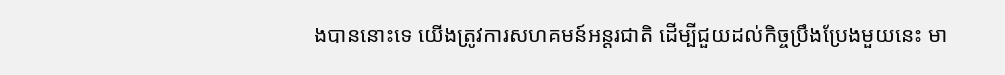ងបាននោះទេ យើងត្រូវការសហគមន៍អន្តរជាតិ ដើម្បីជួយដល់កិច្ចប្រឹងប្រែងមួយនេះ មា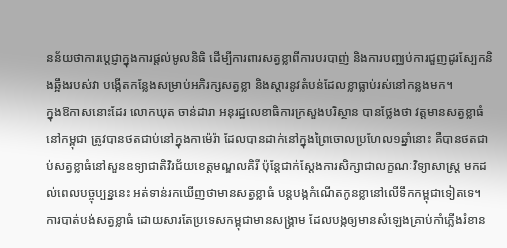នន័យថាការប្តេជ្ញាក្នុងការផ្តល់មូលនិធិ ដើម្បីការពារសត្វខ្លាពីការបរបាញ់ និងការបញ្ឈប់ការជួញដូរស្បែកនិងឆ្អឹងរបស់វា បង្កើតកន្លែងសម្រាប់អភិរក្សសត្វខ្លា និងស្តារនូវតំបន់ដែលខ្លាធ្លាប់រស់នៅកន្លងមក។
ក្នុងឱកាសនោះដែរ លោកឃុត ចាន់ដារា អនុរដ្ឋលេខាធិការក្រសួងបរិស្ថាន បានថ្លែងថា វត្តមានសត្វខ្លាធំនៅកម្ពុជា ត្រូវបានថតជាប់នៅក្នុងកាម៉េរ៉ា ដែលបានដាក់នៅក្នុងព្រៃចោលប្រហែល១ឆ្នាំនោះ គឺបានថតជាប់សត្វខ្លាធំនៅសួនឧទ្យាជាតិវិរជ័យខេត្តមណ្ឌលគិរី ប៉ុន្តែជាក់ស្តែងការសិក្សាជាលក្ខណៈវិទ្យាសាស្រ្ត មកដល់ពេលបច្ចុប្បន្ននេះ អត់ទាន់រកឃើញថាមានសត្វខ្លាធំ បន្តបង្កកំណើតកូនខ្លានៅលើទឹកកម្ពុជាទៀតទេ។ ការបាត់បង់សត្វខ្លាធំ ដោយសារតែប្រទេសកម្ពុជាមានសង្រ្គាម ដែលបង្កឲ្យមានសំឡេងគ្រាប់កាំភ្លើងរំខាន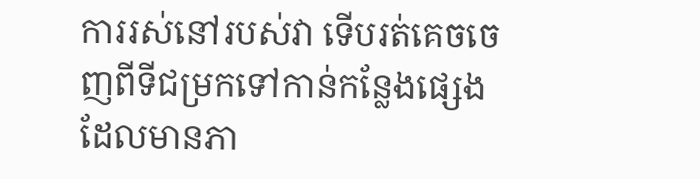ការរស់នៅរបស់វា ទើបរត់គេចចេញពីទីជម្រកទៅកាន់កន្លែងផ្សេង ដែលមានភា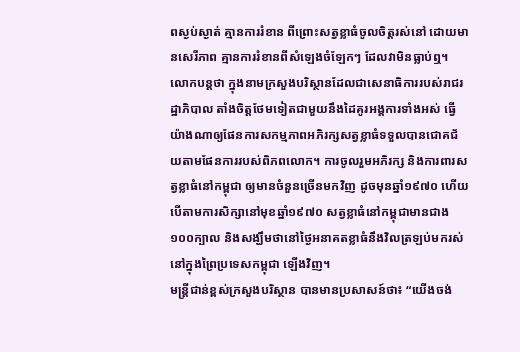ពស្ងប់ស្ងាត់ គ្មានការរំខាន ពីព្រោះសត្វខ្លាធំចូលចិត្តរស់នៅ ដោយមានសេរីភាព គ្មានការរំខានពីសំឡេងចំឡែកៗ ដែលវាមិនធ្លាប់ឮ។ លោកបន្តថា ក្នុងនាមក្រសួងបរិស្ថានដែលជាសេនាធិការរបស់រាជរដ្ឋាភិបាល តាំងចិត្តថែមទៀតជាមួយនឹងដៃគូរអង្គការទាំងអស់ ធ្វើយ៉ាងណាឲ្យផែនការសកម្មភាពអភិរក្សសត្វខ្លាធំទទួលបានជោគជ័យតាមផែនការរបស់ពិភពលោក។ ការចូលរួមអភិរក្ស និងការពារសត្វខ្លាធំនៅកម្ពុជា ឲ្យមានចំនួនច្រើនមកវិញ ដូចមុនឆ្នាំ១៩៧០ ហើយបើតាមការសិក្សានៅមុខឆ្នាំ១៩៧០ សត្វខ្លាធំនៅកម្ពុជាមានជាង១០០ក្បាល និងសង្ឃឹមថានៅថ្ងៃអនាគតខ្លាធំនឹងវិលត្រឡប់មករស់នៅក្នុងព្រៃប្រទេសកម្ពុជា ឡើងវិញ។
មន្រ្តីជាន់ខ្ពស់ក្រសួងបរិស្ថាន បានមានប្រសាសន៍ថា៖ “យើងចង់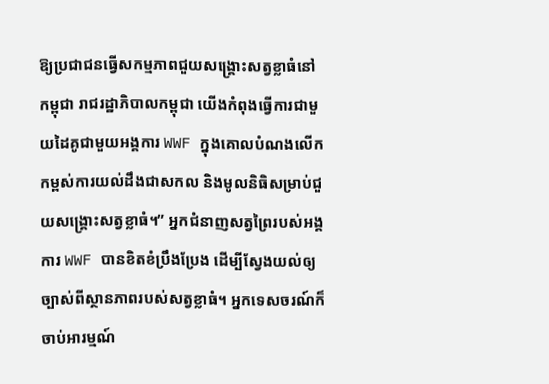ឱ្យប្រជាជនធ្វើសកម្មភាពជួយសង្គ្រោះសត្វខ្លាធំនៅកម្ពុជា រាជរដ្ឋាភិបាលកម្ពុជា យើងកំពុងធ្វើការជាមួយដៃគូជាមួយអង្គការ WWF ក្នុងគោលបំណងលើកកម្ពស់ការយល់ដឹងជាសកល និងមូលនិធិសម្រាប់ជួយសង្រ្គោះសត្វខ្លាធំ។” អ្នកជំនាញសត្វព្រៃរបស់អង្គការ WWF បានខិតខំប្រឹងប្រែង ដើម្បីស្វែងយល់ឲ្យច្បាស់ពីស្ថានភាពរបស់សត្វខ្លាធំ។ អ្នកទេសចរណ៍ក៏ចាប់អារម្មណ៍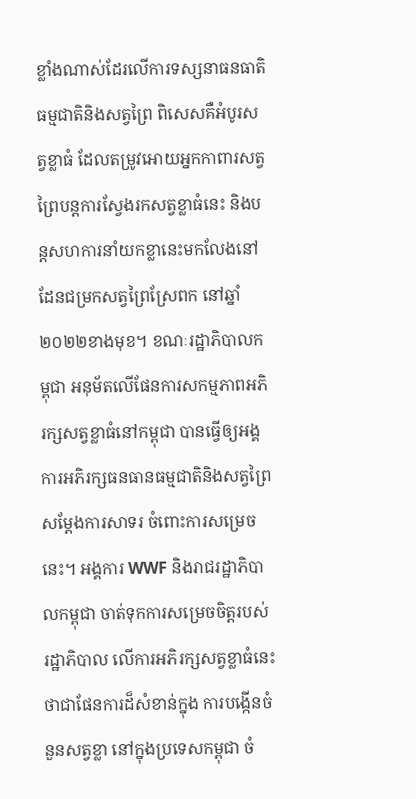ខ្លាំងណាស់ដែរលើការទស្សនាធនធាតិធម្មជាតិនិងសត្វព្រៃ ពិសេសគឺអំបូរសត្វខ្លាធំ ដែលតម្រូវអោយអ្នកកាពារសត្វព្រៃបន្តការស្វែងរកសត្វខ្លាធំនេះ និងបន្តសហការនាំយកខ្លានេះមកលែងនៅដែនជម្រកសត្វព្រៃស្រែពក នៅឆ្នាំ២០២២ខាងមុខ។ ខណៈរដ្ឋាភិបាលកម្ពុជា អនុម័តលើផែនការសកម្មភាពអភិរក្សសត្វខ្លាធំនៅកម្ពុជា បានធ្វើឲ្យអង្គការអភិរក្សធនធានធម្មជាតិនិងសត្វព្រៃ សម្តែងការសាទរ ចំពោះការសម្រេចនេះ។ អង្គការ WWF និងរាជរដ្ឋាភិបាលកម្ពុជា ចាត់ទុកការសម្រេចចិត្តរបស់ រដ្ឋាភិបាល លើការអភិរក្សសត្វខ្លាធំនេះថាជាផែនការដ៏សំខាន់ក្នុង ការបង្កើនចំនួនសត្វខ្លា នៅក្នុងប្រទេសកម្ពុជា ចំ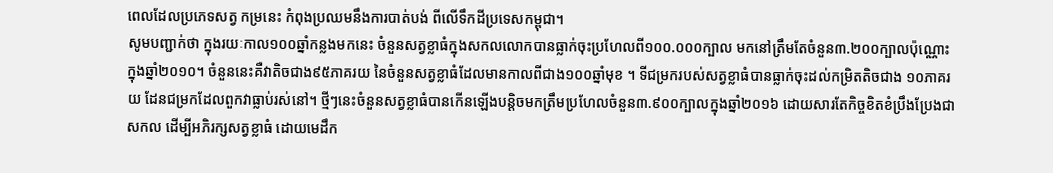ពេលដែលប្រភេទសត្វ កម្រនេះ កំពុងប្រឈមនឹងការបាត់បង់ ពីលើទឹកដីប្រទេសកម្ពុជា។
សូមបញ្ជាក់ថា ក្នុងរយៈកាល១០០ឆ្នាំកន្លងមកនេះ ចំនួនសត្វខ្លាធំក្នុងសកលលោកបានធ្លាក់ចុះប្រហែលពី១០០.០០០ក្បាល មកនៅត្រឹមតែចំនួន៣.២០០ក្បាលប៉ុណ្ណោះ ក្នុងឆ្នាំ២០១០។ ចំនួននេះគឺវាតិចជាង៩៥ភាគរយ នៃចំនួនសត្វខ្លាធំដែលមានកាលពីជាង១០០ឆ្នាំមុខ ។ ទីជម្រករបស់សត្វខ្លាធំបានធ្លាក់ចុះដល់កម្រិតតិចជាង ១០ភាគរយ ដែនជម្រកដែលពួកវាធ្លាប់រស់នៅ។ ថ្មីៗនេះចំនួនសត្វខ្លាធំបានកើនឡើងបន្តិចមកត្រឹមប្រហែលចំនួន៣.៩០០ក្បាលក្នុងឆ្នាំ២០១៦ ដោយសារតែកិច្ចខិតខំប្រឹងប្រែងជាសកល ដើម្បីអភិរក្សសត្វខ្លាធំ ដោយមេដឹក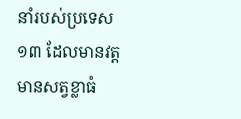នាំរបស់ប្រទេស១៣ ដែលមានវត្តមានសត្វខ្លាធំ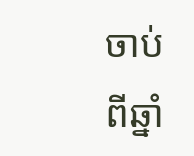ចាប់ពីឆ្នាំ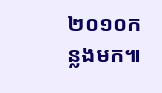២០១០កន្លងមក៕